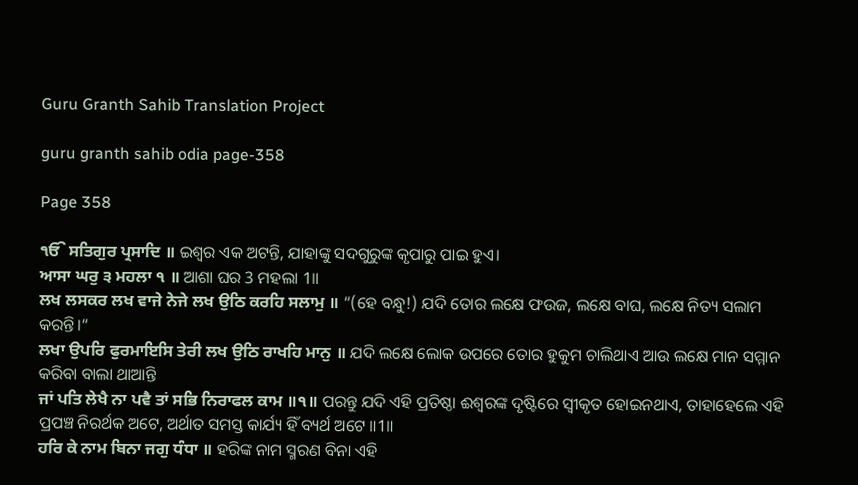Guru Granth Sahib Translation Project

guru granth sahib odia page-358

Page 358

ੴ ਸਤਿਗੁਰ ਪ੍ਰਸਾਦਿ ॥ ଇଶ୍ଵର ଏକ ଅଟନ୍ତି, ଯାହାଙ୍କୁ ସଦଗୁରୁଙ୍କ କୃପାରୁ ପାଇ ହୁଏ।
ਆਸਾ ਘਰੁ ੩ ਮਹਲਾ ੧ ॥ ଆଶା ଘର 3 ମହଲା 1॥
ਲਖ ਲਸਕਰ ਲਖ ਵਾਜੇ ਨੇਜੇ ਲਖ ਉਠਿ ਕਰਹਿ ਸਲਾਮੁ ॥ “(ହେ ବନ୍ଧୁ!) ଯଦି ତୋର ଲକ୍ଷେ ଫଉଜ, ଲକ୍ଷେ ବାଘ, ଲକ୍ଷେ ନିତ୍ୟ ସଲାମ କରନ୍ତି।“
ਲਖਾ ਉਪਰਿ ਫੁਰਮਾਇਸਿ ਤੇਰੀ ਲਖ ਉਠਿ ਰਾਖਹਿ ਮਾਨੁ ॥ ଯଦି ଲକ୍ଷେ ଲୋକ ଉପରେ ତୋର ହୁକୁମ ଚାଲିଥାଏ ଆଉ ଲକ୍ଷେ ମାନ ସମ୍ମାନ କରିବା ବାଲା ଥାଆନ୍ତି
ਜਾਂ ਪਤਿ ਲੇਖੈ ਨਾ ਪਵੈ ਤਾਂ ਸਭਿ ਨਿਰਾਫਲ ਕਾਮ ॥੧॥ ପରନ୍ତୁ ଯଦି ଏହି ପ୍ରତିଷ୍ଠା ଈଶ୍ଵରଙ୍କ ଦୃଷ୍ଟିରେ ସ୍ଵୀକୃତ ହୋଇନଥାଏ, ତାହାହେଲେ ଏହି ପ୍ରପଞ୍ଚ ନିରର୍ଥକ ଅଟେ, ଅର୍ଥାତ ସମସ୍ତ କାର୍ଯ୍ୟ ହିଁ ବ୍ୟର୍ଥ ଅଟେ ॥1॥
ਹਰਿ ਕੇ ਨਾਮ ਬਿਨਾ ਜਗੁ ਧੰਧਾ ॥ ହରିଙ୍କ ନାମ ସ୍ମରଣ ବିନା ଏହି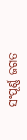ସଂପୂର୍ଣ୍ଣ ଜଗତ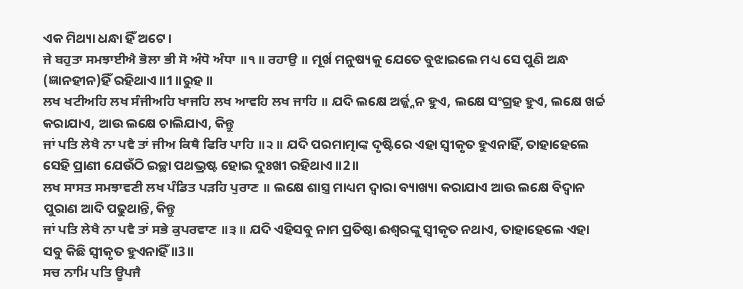ଏକ ମିଥ୍ୟା ଧନ୍ଧା ହିଁ ଅଟେ।
ਜੇ ਬਹੁਤਾ ਸਮਝਾਈਐ ਭੋਲਾ ਭੀ ਸੋ ਅੰਧੋ ਅੰਧਾ ॥੧॥ ਰਹਾਉ ॥ ମୂର୍ଖ ମନୁଷ୍ୟକୁ ଯେତେ ବୁଝାଇଲେ ମଧ୍ୟ ସେ ପୁଣି ଅନ୍ଧ (ଜ୍ଞାନହୀନ)ହିଁ ରହିଥାଏ ॥1॥ରୁହ॥
ਲਖ ਖਟੀਅਹਿ ਲਖ ਸੰਜੀਅਹਿ ਖਾਜਹਿ ਲਖ ਆਵਹਿ ਲਖ ਜਾਹਿ ॥ ଯଦି ଲକ୍ଷେ ଅର୍ଜ୍ଜ୍ନନ ହୁଏ, ଲକ୍ଷେ ସଂଗ୍ରହ ହୁଏ, ଲକ୍ଷେ ଖର୍ଚ୍ଚ କରାଯାଏ, ଆଉ ଲକ୍ଷେ ଚାଲିଯାଏ, କିନ୍ତୁ
ਜਾਂ ਪਤਿ ਲੇਖੈ ਨਾ ਪਵੈ ਤਾਂ ਜੀਅ ਕਿਥੈ ਫਿਰਿ ਪਾਹਿ ॥੨॥ ଯଦି ପରମାତ୍ମାଙ୍କ ଦୃଷ୍ଟିରେ ଏହା ସ୍ଵୀକୃତ ହୁଏନାହିଁ, ତାହାହେଲେ ସେହି ପ୍ରାଣୀ ଯେଉଁଠି ଇଚ୍ଛା ପଥଭ୍ରଷ୍ଟ ହୋଇ ଦୁଃଖୀ ରହିଥାଏ ॥2॥
ਲਖ ਸਾਸਤ ਸਮਝਾਵਣੀ ਲਖ ਪੰਡਿਤ ਪੜਹਿ ਪੁਰਾਣ ॥ ଲକ୍ଷେ ଶାସ୍ତ୍ର ମାଧ୍ୟମ ଦ୍ଵାରା ବ୍ୟାଖ୍ୟା କରାଯାଏ ଆଉ ଲକ୍ଷେ ବିଦ୍ଵାନ ପୁରାଣ ଆଦି ପଢୁଥାନ୍ତି, କିନ୍ତୁ
ਜਾਂ ਪਤਿ ਲੇਖੈ ਨਾ ਪਵੈ ਤਾਂ ਸਭੇ ਕੁਪਰਵਾਣ ॥੩॥ ଯଦି ଏହିସବୁ ନାମ ପ୍ରତିଷ୍ଠା ଈଶ୍ଵରଙ୍କୁ ସ୍ଵୀକୃତ ନଥାଏ, ତାହାହେଲେ ଏହା ସବୁ କିଛି ସ୍ଵୀକୃତ ହୁଏନାହିଁ ॥3॥
ਸਚ ਨਾਮਿ ਪਤਿ ਊਪਜੈ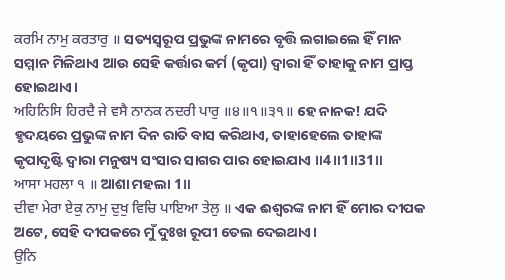ਕਰਮਿ ਨਾਮੁ ਕਰਤਾਰੁ ॥ ସତ୍ୟସ୍ଵରୂପ ପ୍ରଭୁଙ୍କ ନାମରେ ବୃତ୍ତି ଲଗାଇଲେ ହିଁ ମାନ ସମ୍ମାନ ମିଳିଥାଏ ଆଉ ସେହି କର୍ତ୍ତାର କର୍ମ (କୃପା) ଦ୍ଵାରା ହିଁ ତାହାକୁ ନାମ ପ୍ରାପ୍ତ ହୋଇଥାଏ।
ਅਹਿਨਿਸਿ ਹਿਰਦੈ ਜੇ ਵਸੈ ਨਾਨਕ ਨਦਰੀ ਪਾਰੁ ॥੪॥੧॥੩੧॥ ହେ ନାନକ! ଯଦି ହୃଦୟରେ ପ୍ରଭୁଙ୍କ ନାମ ଦିନ ରାତି ବାସ କରିଥାଏ, ତାହାହେଲେ ତାହାଙ୍କ କୃପାଦୃଷ୍ଟି ଦ୍ଵାରା ମନୁଷ୍ୟ ସଂସାର ସାଗର ପାର ହୋଇଯାଏ ॥4॥1॥31॥
ਆਸਾ ਮਹਲਾ ੧ ॥ ଆଶା ମହଲା 1॥
ਦੀਵਾ ਮੇਰਾ ਏਕੁ ਨਾਮੁ ਦੁਖੁ ਵਿਚਿ ਪਾਇਆ ਤੇਲੁ ॥ ଏକ ଈଶ୍ଵରଙ୍କ ନାମ ହିଁ ମୋର ଦୀପକ ଅଟେ, ସେହି ଦୀପକରେ ମୁଁ ଦୁଃଖ ରୂପୀ ତେଲ ଦେଇଥାଏ।
ਉਨਿ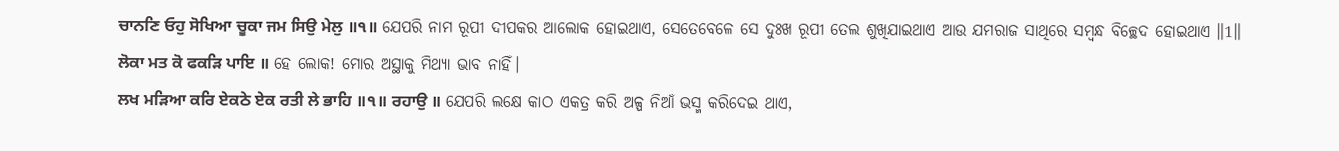ਚਾਨਣਿ ਓਹੁ ਸੋਖਿਆ ਚੂਕਾ ਜਮ ਸਿਉ ਮੇਲੁ ॥੧॥ ଯେପରି ନାମ ରୂପୀ ଦୀପକର ଆଲୋକ ହୋଇଥାଏ, ସେତେବେଳେ ସେ ଦୁଃଖ ରୂପୀ ତେଲ ଶୁଖିଯାଇଥାଏ ଆଉ ଯମରାଜ ସାଥିରେ ସମ୍ବନ୍ଧ ବିଚ୍ଛେଦ ହୋଇଥାଏ ॥1॥
ਲੋਕਾ ਮਤ ਕੋ ਫਕੜਿ ਪਾਇ ॥ ହେ ଲୋକ! ମୋର ଅସ୍ଥାକୁ ମିଥ୍ୟା ଭାବ ନାହିଁ।
ਲਖ ਮੜਿਆ ਕਰਿ ਏਕਠੇ ਏਕ ਰਤੀ ਲੇ ਭਾਹਿ ॥੧॥ ਰਹਾਉ ॥ ଯେପରି ଲକ୍ଷେ କାଠ ଏକତ୍ର କରି ଅଳ୍ପ ନିଆଁ ଭସ୍ମ କରିଦେଇ ଥାଏ,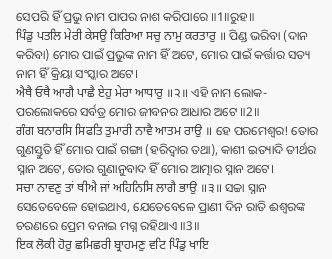ସେପରି ହିଁ ପ୍ରଭୁ ନାମ ପାପର ନାଶ କରିପାରେ ॥1॥ରୁହ॥
ਪਿੰਡੁ ਪਤਲਿ ਮੇਰੀ ਕੇਸਉ ਕਿਰਿਆ ਸਚੁ ਨਾਮੁ ਕਰਤਾਰੁ ॥ ପିଣ୍ଡ ଭରିବା (ଦାନ କରିବା) ମୋର ପାଇଁ ପ୍ରଭୁଙ୍କ ନାମ ହିଁ ଅଟେ, ମୋର ପାଇଁ କର୍ତ୍ତାର ସତ୍ୟ ନାମ ହିଁ କ୍ରିୟା ସଂସ୍କାର ଅଟେ।
ਐਥੈ ਓਥੈ ਆਗੈ ਪਾਛੈ ਏਹੁ ਮੇਰਾ ਆਧਾਰੁ ॥੨॥ ଏହି ନାମ ଲୋକ-ପରଲୋକରେ ସର୍ବତ୍ର ମୋର ଜୀବନର ଆଧାର ଅଟେ ॥2॥
ਗੰਗ ਬਨਾਰਸਿ ਸਿਫਤਿ ਤੁਮਾਰੀ ਨਾਵੈ ਆਤਮ ਰਾਉ ॥ ହେ ପରମେଶ୍ଵର! ତୋର ଗୁଣସ୍ତୁତି ହିଁ ମୋର ପାଇଁ ଗଙ୍ଗା (ହରିଦ୍ଵାର ତଥା), କାଶୀ ଇତ୍ୟାଦି ତୀର୍ଥର ସ୍ନାନ ଅଟେ, ତୋର ଗୁଣାନୁବାଦ ହିଁ ମୋର ଆତ୍ମାର ସ୍ନାନ ଅଟେ।
ਸਚਾ ਨਾਵਣੁ ਤਾਂ ਥੀਐ ਜਾਂ ਅਹਿਨਿਸਿ ਲਾਗੈ ਭਾਉ ॥੩॥ ସଚ୍ଚା ସ୍ନାନ ସେତେବେଳେ ହୋଇଥାଏ, ଯେତେବେଳେ ପ୍ରାଣୀ ଦିନ ରାତି ଈଶ୍ଵରଙ୍କ ଚରଣରେ ପ୍ରେମ ବନାଇ ମଗ୍ନ ରହିଥାଏ ॥3॥
ਇਕ ਲੋਕੀ ਹੋਰੁ ਛਮਿਛਰੀ ਬ੍ਰਾਹਮਣੁ ਵਟਿ ਪਿੰਡੁ ਖਾਇ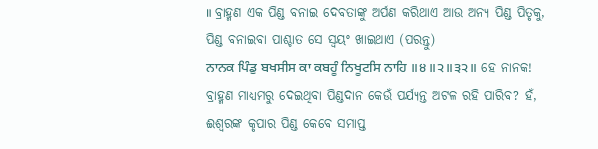॥ ବ୍ରାହ୍ମଣ ଏକ ପିଣ୍ଡ ବନାଇ ଦେବତାଙ୍କୁ ଅର୍ପଣ କରିଥାଏ ଆଉ ଅନ୍ୟ ପିଣ୍ଡ ପିତୃକୁ, ପିଣ୍ଡ ବନାଇବା ପାଶ୍ଚାତ ସେ ସ୍ଵୟଂ ଖାଇଥାଏ (ପରନ୍ତୁ)
ਨਾਨਕ ਪਿੰਡੁ ਬਖਸੀਸ ਕਾ ਕਬਹੂੰ ਨਿਖੂਟਸਿ ਨਾਹਿ ॥੪॥੨॥੩੨॥ ହେ ନାନକ! ବ୍ରାହ୍ମଣ ମାଧ୍ୟମରୁ ଦେଇଥିବା ପିଣ୍ଡଦାନ କେଉଁ ପର୍ଯ୍ୟନ୍ତ ଅଟଳ ରହି ପାରିବ? ହଁ, ଈଶ୍ଵରଙ୍କ କୃପାର ପିଣ୍ଡ କେବେ ସମାପ୍ତ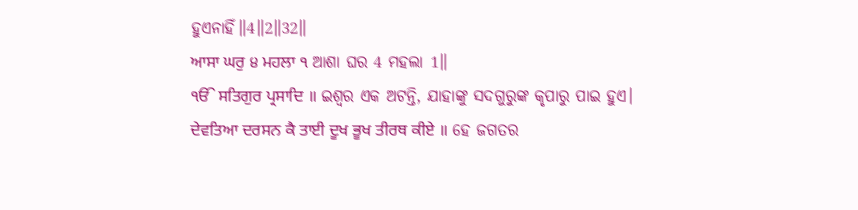ହୁଏନାହିଁ॥4॥2॥32॥
ਆਸਾ ਘਰੁ ੪ ਮਹਲਾ ੧ ଆଶା ଘର 4 ମହଲା 1॥
ੴ ਸਤਿਗੁਰ ਪ੍ਰਸਾਦਿ ॥ ଇଶ୍ଵର ଏକ ଅଟନ୍ତି, ଯାହାଙ୍କୁ ସଦଗୁରୁଙ୍କ କୃପାରୁ ପାଇ ହୁଏ।
ਦੇਵਤਿਆ ਦਰਸਨ ਕੈ ਤਾਈ ਦੂਖ ਭੂਖ ਤੀਰਥ ਕੀਏ ॥ ହେ ଜଗତର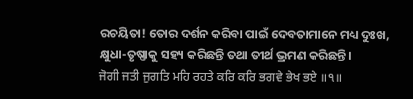ରଚୟିତା! ତୋର ଦର୍ଶନ କରିବା ପାଇଁ ଦେବତାମାନେ ମଧ୍ୟ ଦୁଃଖ, କ୍ଷୁଧା-ତୃଷ୍ଣାକୁ ସହ୍ୟ କରିଛନ୍ତି ତଥା ତୀର୍ଥ ଭ୍ରମଣ କରିଛନ୍ତି।
ਜੋਗੀ ਜਤੀ ਜੁਗਤਿ ਮਹਿ ਰਹਤੇ ਕਰਿ ਕਰਿ ਭਗਵੇ ਭੇਖ ਭਏ ॥੧॥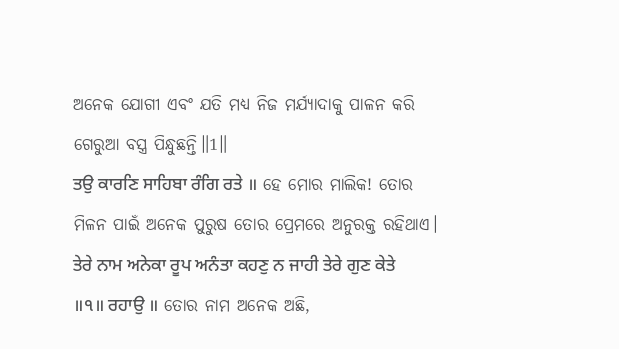ଅନେକ ଯୋଗୀ ଏବଂ ଯତି ମଧ୍ୟ ନିଜ ମର୍ଯ୍ୟାଦାକୁ ପାଳନ କରି ଗେରୁଆ ବସ୍ତ୍ର ପିନ୍ଧୁଛନ୍ତି॥1॥
ਤਉ ਕਾਰਣਿ ਸਾਹਿਬਾ ਰੰਗਿ ਰਤੇ ॥ ହେ ମୋର ମାଲିକ! ତୋର ମିଳନ ପାଇଁ ଅନେକ ପୁରୁଷ ତୋର ପ୍ରେମରେ ଅନୁରକ୍ତ ରହିଥାଏ।
ਤੇਰੇ ਨਾਮ ਅਨੇਕਾ ਰੂਪ ਅਨੰਤਾ ਕਹਣੁ ਨ ਜਾਹੀ ਤੇਰੇ ਗੁਣ ਕੇਤੇ ॥੧॥ ਰਹਾਉ ॥ ତୋର ନାମ ଅନେକ ଅଛି,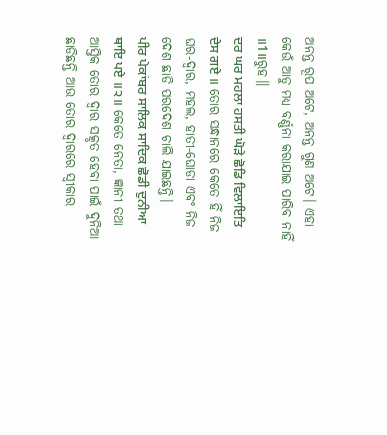ଅନନ୍ତ ରୂପ ଅଟେ, ଅନନ୍ତ ଗୁଣ ଅଟେ। ଏହା କେଉଁ ଆଡୁ ମଧ୍ୟ ବର୍ଣ୍ଣନା କରାଯାଇ ପାରିବ ନାହିଁ ॥1॥ରୁହ॥
ਦਰ ਘਰ ਮਹਲਾ ਹਸਤੀ ਘੋੜੇ ਛੋਡਿ ਵਿਲਾਇਤਿ ਦੇਸ ਗਏ ॥ ତୋର ସନ୍ଧାନରେ କେତେ ହିଁ ନିଜ ଘର-ଦ୍ଵାର, ମହଲ, ହାତୀ-ଘୋଡା ଏବଂ ନିଜ ଦେଶ ଛାଡି ପରଦେଶ ଚାଲି ଯାଇଛନ୍ତି।
ਪੀਰ ਪੇਕਾਂਬਰ ਸਾਲਿਕ ਸਾਦਿਕ ਛੋਡੀ ਦੁਨੀਆ ਥਾਇ ਪਏ ॥੨॥ କେତେ ନେତା, ଜ୍ଞାନୀ ତଥା ଆସ୍ତିକ ତୋର ଦ୍ଵାର ସତ୍କୃତ ହେବା ପାଇଁ ଦୁନିଆ ଛାଡିଛନ୍ତି ଆଉ ତୋର ଦ୍ଵାରରେ ସ୍ଵୀକାର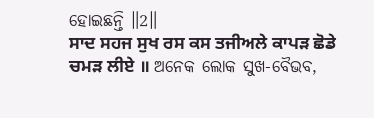ହୋଇଛନ୍ତି ॥2॥
ਸਾਦ ਸਹਜ ਸੁਖ ਰਸ ਕਸ ਤਜੀਅਲੇ ਕਾਪੜ ਛੋਡੇ ਚਮੜ ਲੀਏ ॥ ଅନେକ ଲୋକ ସୁଖ-ବୈଭବ,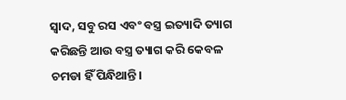ସ୍ଵାଦ, ସବୁ ରସ ଏବଂ ବସ୍ତ୍ର ଇତ୍ୟାଦି ତ୍ୟାଗ କରିଛନ୍ତି ଆଉ ବସ୍ତ୍ର ତ୍ୟାଗ କରି କେବଳ ଚମଡା ହିଁ ପିନ୍ଧିଥାନ୍ତି।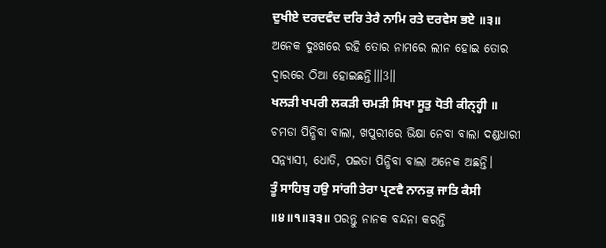ਦੁਖੀਏ ਦਰਦਵੰਦ ਦਰਿ ਤੇਰੈ ਨਾਮਿ ਰਤੇ ਦਰਵੇਸ ਭਏ ॥੩॥ ଅନେକ ଦୁଃଖରେ ରହି ତୋର ନାମରେ ଲୀନ ହୋଇ ତୋର ଦ୍ଵାରରେ ଠିଆ ହୋଇଛନ୍ତି।॥3॥
ਖਲੜੀ ਖਪਰੀ ਲਕੜੀ ਚਮੜੀ ਸਿਖਾ ਸੂਤੁ ਧੋਤੀ ਕੀਨ੍ਹ੍ਹੀ ॥ ଚମଡା ପିନ୍ଧିବା ବାଲା, ଖପୁରୀରେ ଭିକ୍ଷା ନେବା ବାଲା ଦଣ୍ଡଧାରୀ ସନ୍ନ୍ୟାସୀ, ଧୋତି, ପଇତା ପିନ୍ଧିବା ବାଲା ଅନେକ ଅଛନ୍ତି।
ਤੂੰ ਸਾਹਿਬੁ ਹਉ ਸਾਂਗੀ ਤੇਰਾ ਪ੍ਰਣਵੈ ਨਾਨਕੁ ਜਾਤਿ ਕੈਸੀ ॥੪॥੧॥੩੩॥ ପରନ୍ତୁ ନାନକ ବନ୍ଦନା କରନ୍ତି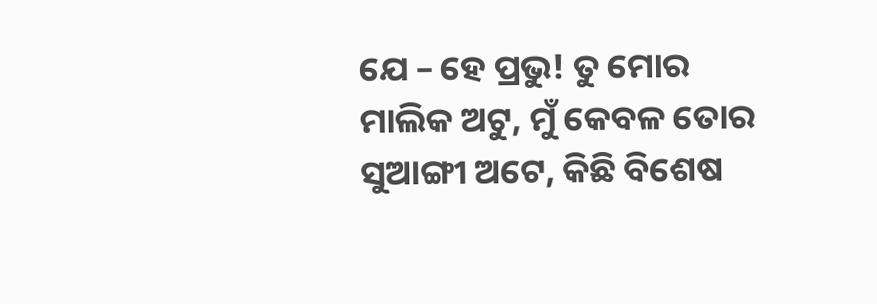ଯେ – ହେ ପ୍ରଭୁ! ତୁ ମୋର ମାଲିକ ଅଟୁ, ମୁଁ କେବଳ ତୋର ସୁଆଙ୍ଗୀ ଅଟେ, କିଛି ବିଶେଷ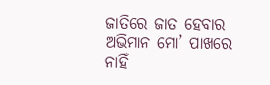ଜାତିରେ ଜାତ ହେବାର ଅଭିମାନ ମୋ’ ପାଖରେ ନାହିଁ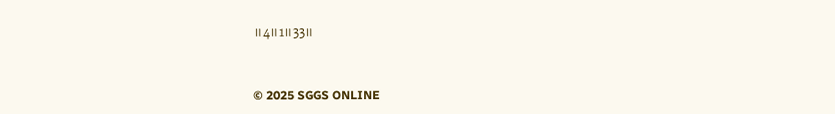॥4॥1॥33॥


© 2025 SGGS ONLINE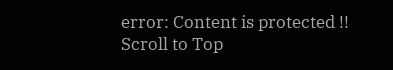error: Content is protected !!
Scroll to Top